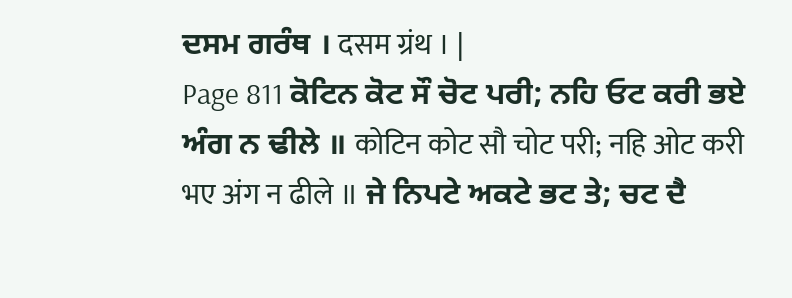ਦਸਮ ਗਰੰਥ । दसम ग्रंथ । |
Page 811 ਕੋਟਿਨ ਕੋਟ ਸੌ ਚੋਟ ਪਰੀ; ਨਹਿ ਓਟ ਕਰੀ ਭਏ ਅੰਗ ਨ ਢੀਲੇ ॥ कोटिन कोट सौ चोट परी; नहि ओट करी भए अंग न ढीले ॥ ਜੇ ਨਿਪਟੇ ਅਕਟੇ ਭਟ ਤੇ; ਚਟ ਦੈ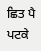ਛਿਤ ਪੈ ਪਟਕੇ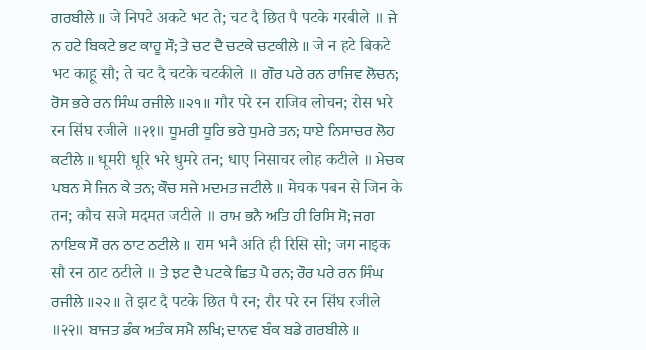ਗਰਬੀਲੇ ॥ जे निपटे अकटे भट ते; चट दै छित पै पटके गरबीले ॥ ਜੇ ਨ ਹਟੇ ਬਿਕਟੇ ਭਟ ਕਾਹੂ ਸੌ; ਤੇ ਚਟ ਦੈ ਚਟਕੇ ਚਟਕੀਲੇ ॥ जे न हटे बिकटे भट काहू सौ; ते चट दै चटके चटकीले ॥ ਗੌਰ ਪਰੇ ਰਨ ਰਾਜਿਵ ਲੋਚਨ; ਰੋਸ ਭਰੇ ਰਨ ਸਿੰਘ ਰਜੀਲੇ ॥੨੧॥ गौर परे रन राजिव लोचन; रोस भरे रन सिंघ रजीले ॥२१॥ ਧੂਮਰੀ ਧੂਰਿ ਭਰੇ ਧੁਮਰੇ ਤਨ; ਧਾਏ ਨਿਸਾਚਰ ਲੋਹ ਕਟੀਲੇ ॥ धूमरी धूरि भरे धुमरे तन; धाए निसाचर लोह कटीले ॥ ਮੇਚਕ ਪਬਨ ਸੇ ਜਿਨ ਕੇ ਤਨ; ਕੌਚ ਸਜੇ ਮਦਮਤ ਜਟੀਲੇ ॥ मेचक पबन से जिन के तन; कौच सजे मदमत जटीले ॥ ਰਾਮ ਭਨੈ ਅਤਿ ਹੀ ਰਿਸਿ ਸੋ; ਜਗ ਨਾਇਕ ਸੌ ਰਨ ਠਾਟ ਠਟੀਲੇ ॥ राम भनै अति ही रिसि सो; जग नाइक सौ रन ठाट ठटीले ॥ ਤੇ ਝਟ ਦੈ ਪਟਕੇ ਛਿਤ ਪੈ ਰਨ; ਰੌਰ ਪਰੇ ਰਨ ਸਿੰਘ ਰਜੀਲੇ ॥੨੨॥ ते झट दै पटके छित पै रन; रौर परे रन सिंघ रजीले ॥२२॥ ਬਾਜਤ ਡੰਕ ਅਤੰਕ ਸਮੈ ਲਖਿ; ਦਾਨਵ ਬੰਕ ਬਡੇ ਗਰਬੀਲੇ ॥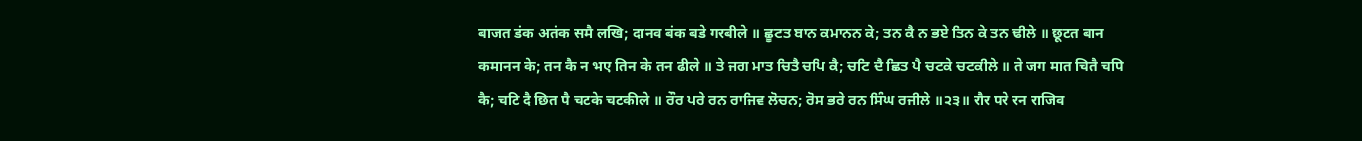बाजत डंक अतंक समै लखि; दानव बंक बडे गरबीले ॥ ਛੂਟਤ ਬਾਨ ਕਮਾਨਨ ਕੇ; ਤਨ ਕੈ ਨ ਭਏ ਤਿਨ ਕੇ ਤਨ ਢੀਲੇ ॥ छूटत बान कमानन के; तन कै न भए तिन के तन ढीले ॥ ਤੇ ਜਗ ਮਾਤ ਚਿਤੈ ਚਪਿ ਕੈ; ਚਟਿ ਦੈ ਛਿਤ ਪੈ ਚਟਕੇ ਚਟਕੀਲੇ ॥ ते जग मात चितै चपि कै; चटि दै छित पै चटके चटकीले ॥ ਰੌਰ ਪਰੇ ਰਨ ਰਾਜਿਵ ਲੋਚਨ; ਰੋਸ ਭਰੇ ਰਨ ਸਿੰਘ ਰਜੀਲੇ ॥੨੩॥ रौर परे रन राजिव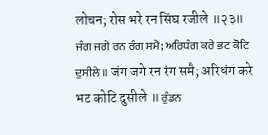लोचन; रोस भरे रन सिंघ रजीले ॥२३॥ ਜੰਗ ਜਗੇ ਰਨ ਰੰਗ ਸਮੈ; ਅਰਿਧੰਗ ਕਰੇ ਭਟ ਕੋਟਿ ਦੁਸੀਲੇ ॥ जंग जगे रन रंग समै; अरिधंग करे भट कोटि दुसीले ॥ ਰੁੰਡਨ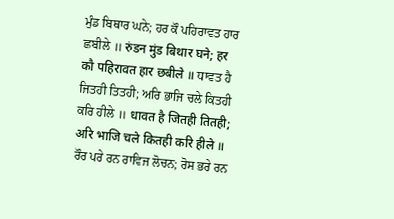ਮੁੰਡ ਬਿਥਾਰ ਘਨੇ; ਹਰ ਕੌ ਪਹਿਰਾਵਤ ਹਾਰ ਛਬੀਲੇ ॥ रुंडन मुंड बिथार घने; हर कौ पहिरावत हार छबीले ॥ ਧਾਵਤ ਹੈ ਜਿਤਹੀ ਤਿਤਹੀ; ਅਰਿ ਭਾਜਿ ਚਲੇ ਕਿਤਹੀ ਕਰਿ ਹੀਲੇ ॥ धावत है जितही तितही; अरि भाजि चले कितही करि हीले ॥ ਰੌਰ ਪਰੇ ਰਨ ਰਾਵਿਜ ਲੋਚਨ; ਰੋਸ ਭਰੇ ਰਨ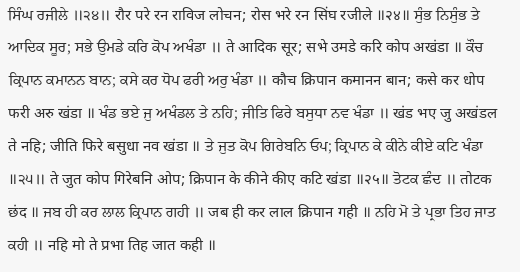ਸਿੰਘ ਰਜੀਲੇ ॥੨੪॥ रौर परे रन राविज लोचन; रोस भरे रन सिंघ रजीले ॥२४॥ ਸੁੰਭ ਨਿਸੁੰਭ ਤੇ ਆਦਿਕ ਸੂਰ; ਸਭੇ ਉਮਡੇ ਕਰਿ ਕੋਪ ਅਖੰਡਾ ॥ ते आदिक सूर; सभे उमडे करि कोप अखंडा ॥ ਕੌਚ ਕ੍ਰਿਪਾਨ ਕਮਾਨਨ ਬਾਨ; ਕਸੇ ਕਰ ਧੋਪ ਫਰੀ ਅਰੁ ਖੰਡਾ ॥ कौच क्रिपान कमानन बान; कसे कर धोप फरी अरु खंडा ॥ ਖੰਡ ਭਏ ਜੁ ਅਖੰਡਲ ਤੇ ਨਹਿ; ਜੀਤਿ ਫਿਰੇ ਬਸੁਧਾ ਨਵ ਖੰਡਾ ॥ खंड भए जु अखंडल ते नहि; जीति फिरे बसुधा नव खंडा ॥ ਤੇ ਜੁਤ ਕੋਪ ਗਿਰੇਬਨਿ ਓਪ; ਕ੍ਰਿਪਾਨ ਕੇ ਕੀਨੇ ਕੀਏ ਕਟਿ ਖੰਡਾ ॥੨੫॥ ते जुत कोप गिरेबनि ओप; क्रिपान के कीने कीए कटि खंडा ॥२५॥ ਤੋਟਕ ਛੰਦ ॥ तोटक छंद ॥ ਜਬ ਹੀ ਕਰ ਲਾਲ ਕ੍ਰਿਪਾਨ ਗਹੀ ॥ जब ही कर लाल क्रिपान गही ॥ ਨਹਿ ਮੋ ਤੇ ਪ੍ਰਭਾ ਤਿਹ ਜਾਤ ਕਹੀ ॥ नहि मो ते प्रभा तिह जात कही ॥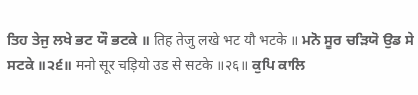ਤਿਹ ਤੇਜੁ ਲਖੇ ਭਟ ਯੌ ਭਟਕੇ ॥ तिह तेजु लखे भट यौ भटके ॥ ਮਨੋ ਸੂਰ ਚੜਿਯੋ ਉਡ ਸੇ ਸਟਕੇ ॥੨੬॥ मनो सूर चड़ियो उड से सटके ॥२६॥ ਕੁਪਿ ਕਾਲਿ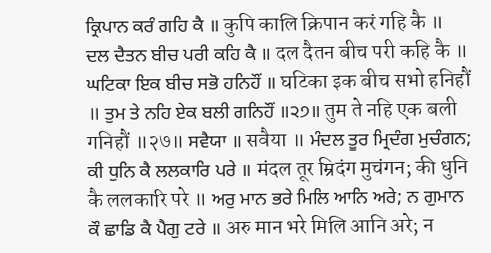ਕ੍ਰਿਪਾਨ ਕਰੰ ਗਹਿ ਕੈ ॥ कुपि कालि क्रिपान करं गहि कै ॥ ਦਲ ਦੈਤਨ ਬੀਚ ਪਰੀ ਕਹਿ ਕੈ ॥ दल दैतन बीच परी कहि कै ॥ ਘਟਿਕਾ ਇਕ ਬੀਚ ਸਭੋ ਹਨਿਹੌਂ ॥ घटिका इक बीच सभो हनिहौं ॥ ਤੁਮ ਤੇ ਨਹਿ ਏਕ ਬਲੀ ਗਨਿਹੌਂ ॥੨੭॥ तुम ते नहि एक बली गनिहौं ॥२७॥ ਸਵੈਯਾ ॥ सवैया ॥ ਮੰਦਲ ਤੂਰ ਮ੍ਰਿਦੰਗ ਮੁਚੰਗਨ; ਕੀ ਧੁਨਿ ਕੈ ਲਲਕਾਰਿ ਪਰੇ ॥ मंदल तूर म्रिदंग मुचंगन; की धुनि कै ललकारि परे ॥ ਅਰੁ ਮਾਨ ਭਰੇ ਮਿਲਿ ਆਨਿ ਅਰੇ; ਨ ਗੁਮਾਨ ਕੌ ਛਾਡਿ ਕੈ ਪੈਗੁ ਟਰੇ ॥ अरु मान भरे मिलि आनि अरे; न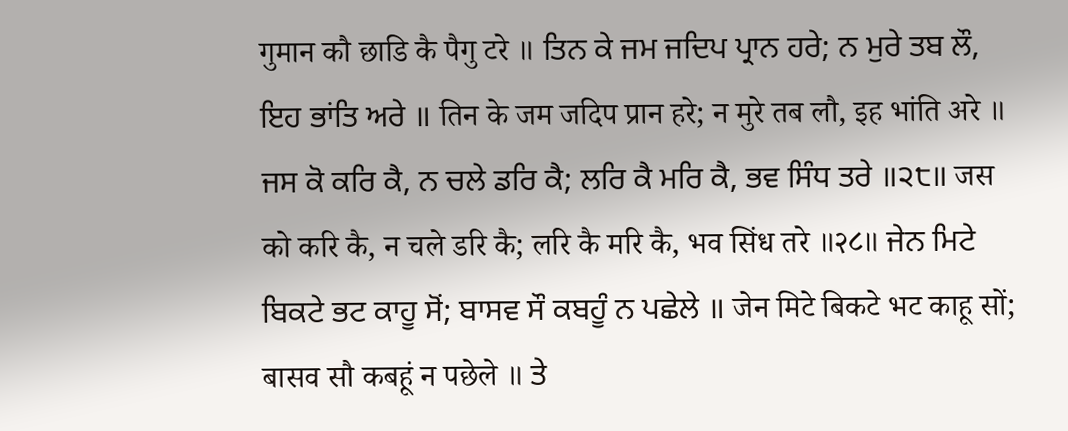गुमान कौ छाडि कै पैगु टरे ॥ ਤਿਨ ਕੇ ਜਮ ਜਦਿਪ ਪ੍ਰਾਨ ਹਰੇ; ਨ ਮੁਰੇ ਤਬ ਲੌ, ਇਹ ਭਾਂਤਿ ਅਰੇ ॥ तिन के जम जदिप प्रान हरे; न मुरे तब लौ, इह भांति अरे ॥ ਜਸ ਕੋ ਕਰਿ ਕੈ, ਨ ਚਲੇ ਡਰਿ ਕੈ; ਲਰਿ ਕੈ ਮਰਿ ਕੈ, ਭਵ ਸਿੰਧ ਤਰੇ ॥੨੮॥ जस को करि कै, न चले डरि कै; लरि कै मरि कै, भव सिंध तरे ॥२८॥ ਜੇਨ ਮਿਟੇ ਬਿਕਟੇ ਭਟ ਕਾਹੂ ਸੋਂ; ਬਾਸਵ ਸੌ ਕਬਹੂੰ ਨ ਪਛੇਲੇ ॥ जेन मिटे बिकटे भट काहू सों; बासव सौ कबहूं न पछेले ॥ ਤੇ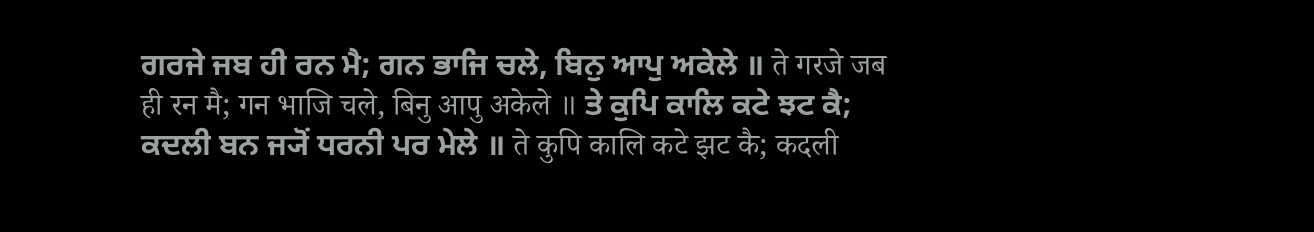ਗਰਜੇ ਜਬ ਹੀ ਰਨ ਮੈ; ਗਨ ਭਾਜਿ ਚਲੇ, ਬਿਨੁ ਆਪੁ ਅਕੇਲੇ ॥ ते गरजे जब ही रन मै; गन भाजि चले, बिनु आपु अकेले ॥ ਤੇ ਕੁਪਿ ਕਾਲਿ ਕਟੇ ਝਟ ਕੈ; ਕਦਲੀ ਬਨ ਜ੍ਯੋਂ ਧਰਨੀ ਪਰ ਮੇਲੇ ॥ ते कुपि कालि कटे झट कै; कदली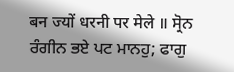बन ज्यों धरनी पर मेले ॥ ਸ੍ਰੋਨ ਰੰਗੀਨ ਭਏ ਪਟ ਮਾਨਹੁ; ਫਾਗੁ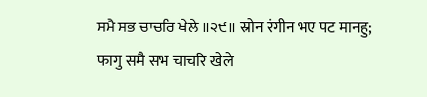ਸਮੈ ਸਭ ਚਾਚਰਿ ਖੇਲੇ ॥੨੯॥ स्रोन रंगीन भए पट मानहु; फागु समै सभ चाचरि खेले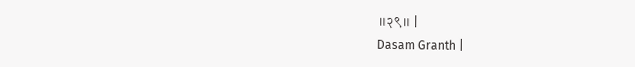॥२९॥ |
Dasam Granth |